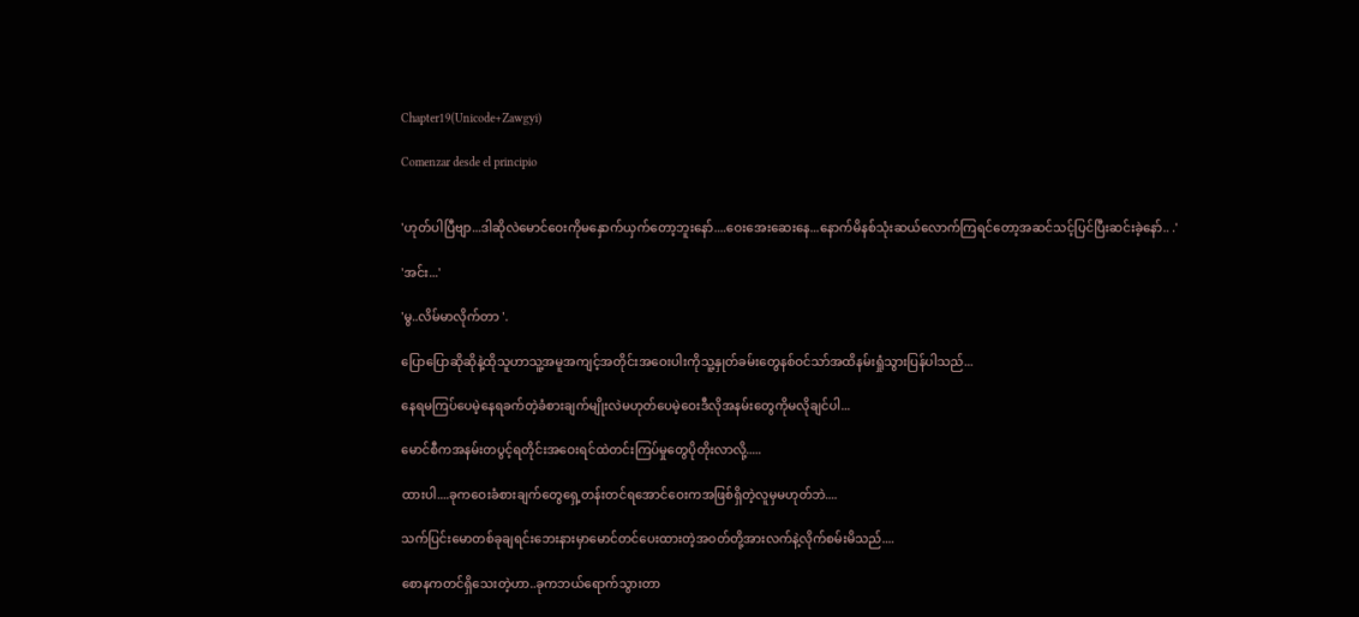Chapter19(Unicode+Zawgyi)

Comenzar desde el principio


'ဟုတ်ပါပြီဗျာ...ဒါဆိုလဲမောင်ဝေးကိုမနှောက်ယှက်တော့ဘူးနော်....ဝေးအေးဆေးနေ...နောက်မိနစ်သုံးဆယ်လောက်ကြရင်တော့အဆင်သင့်ပြင်ပြီးဆင်းခဲ့နော်.. .'

'အင်း...'

'မွ..လိမ်မာလိုက်တာ '.

ပြောပြောဆိုဆိုနဲ့ထိုသူဟာသူ့အမူအကျင့်အတိုင်းအဝေးပါးကိုသူ့နှုတ်ခမ်းတွေနစ်ဝင်သာ်အထိနမ်းရှုံသွားပြန်ပါသည်...

နေရမကြပ်ပေမဲ့နေရခက်တဲ့ခံစားချက်မျိုးလဲမဟုတ်ပေမဲ့ဝေးဒီလိုအနမ်းတွေကိုမလိုချင်ပါ...

မောင်စီကအနမ်းတပွင့်ရတိုင်းအဝေးရင်ထဲတင်းကြပ်မှုတွေပိုတိုးလာလို့.....

ထားပါ....ခုကဝေးခံစားချက်တွေရှေ့တန်းတင်ရအောင်ဝေးကအဖြစ်ရှိတဲ့လူမှမဟုတ်ဘဲ....

သက်ပြင်းမောတစ်ခုချရင်းဘေးနားမှာမောင်တင်ပေးထားတဲ့အဝတ်တို့အားလက်နဲ့လိုက်စမ်းမိသည်....

စောနကတင်ရှိသေးတဲ့ဟာ..ခုကဘယ်ရောက်သွားတာ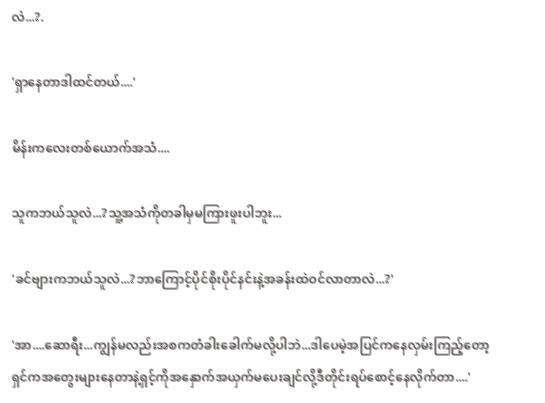လဲ...?.

'ရှာနေတာဒါထင်တယ်....'

မိန်းကလေးတစ်ယောက်အသံ....

သူကဘယ်သူလဲ...?သူ့အသံကိုတခါမှမကြားဖူးပါဘူး...

'ခင်ဗျားကဘယ်သူလဲ...?ဘာကြောင့်ပိုင်စိုးပိုင်နင်းနဲ့အခန်းထဲဝင်လာတာလဲ...?'

'အာ....ဆောရီး...ကျွန်မလည်းအစကတံခါးခေါက်မလို့ပါဘဲ...ဒါပေမဲ့အပြင်ကနေလှမ်းကြည့်တော့ရှင်ကအတွေးများနေတာနဲ့ရှင့်ကိုအနှောက်အယှက်မပေးချင်လို့ဒီတိုင်းရပ်စောင့်နေလိုက်တာ....'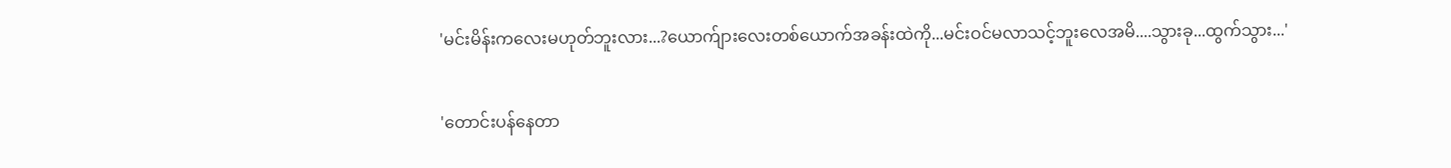'မင်းမိန်းကလေးမဟုတ်ဘူးလား...?ယောက်ျားလေးတစ်ယောက်အခန်းထဲကို...မင်းဝင်မလာသင့်ဘူးလေအမိ....သွားခု...ထွက်သွား...'

'တောင်းပန်နေတာ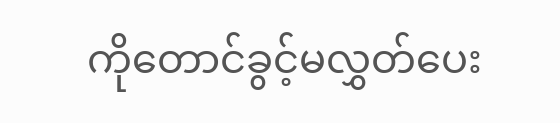ကိုတောင်ခွင့်မလွှတ်ပေး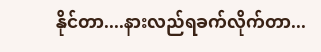နိုင်တာ....နားလည်ရခက်လိုက်တာ...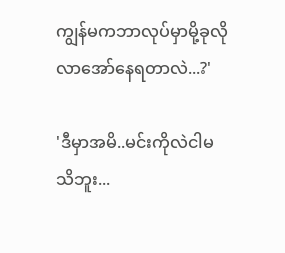ကျွန်မကဘာလုပ်မှာမို့ခုလိုလာအော်နေရတာလဲ...?'

'ဒီမှာအမိ..မင်းကိုလဲငါမသိဘူး...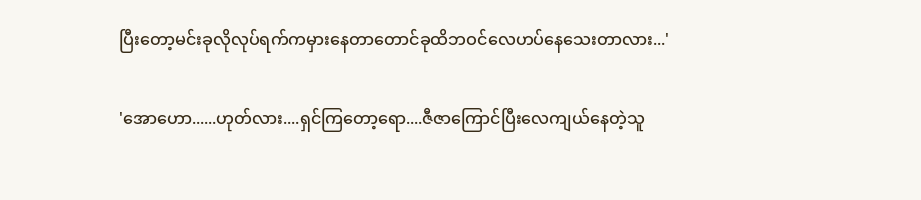ပြီးတော့မင်းခုလိုလုပ်ရက်ကမှားနေတာတောင်ခုထိဘဝင်လေဟပ်နေသေးတာလား...'

'အောဟော......ဟုတ်လား....ရှင်ကြတော့ရော....ဇီဇာကြောင်ပြီးလေကျယ်နေတဲ့သူ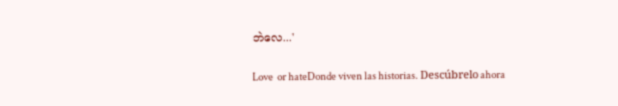ဘဲလေ...'

Love  or hateDonde viven las historias. Descúbrelo ahora